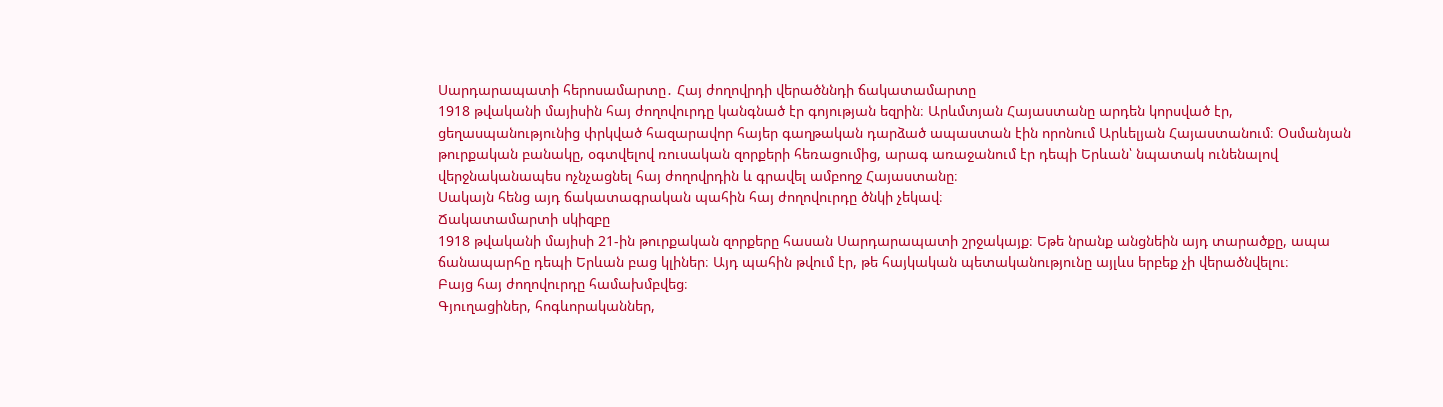Սարդարապատի հերոսամարտը․ Հայ ժողովրդի վերածննդի ճակատամարտը
1918 թվականի մայիսին հայ ժողովուրդը կանգնած էր գոյության եզրին։ Արևմտյան Հայաստանը արդեն կորսված էր, ցեղասպանությունից փրկված հազարավոր հայեր գաղթական դարձած ապաստան էին որոնում Արևելյան Հայաստանում։ Օսմանյան թուրքական բանակը, օգտվելով ռուսական զորքերի հեռացումից, արագ առաջանում էր դեպի Երևան՝ նպատակ ունենալով վերջնականապես ոչնչացնել հայ ժողովրդին և գրավել ամբողջ Հայաստանը։
Սակայն հենց այդ ճակատագրական պահին հայ ժողովուրդը ծնկի չեկավ։
Ճակատամարտի սկիզբը
1918 թվականի մայիսի 21-ին թուրքական զորքերը հասան Սարդարապատի շրջակայք։ Եթե նրանք անցնեին այդ տարածքը, ապա ճանապարհը դեպի Երևան բաց կլիներ։ Այդ պահին թվում էր, թե հայկական պետականությունը այլևս երբեք չի վերածնվելու։
Բայց հայ ժողովուրդը համախմբվեց։
Գյուղացիներ, հոգևորականներ,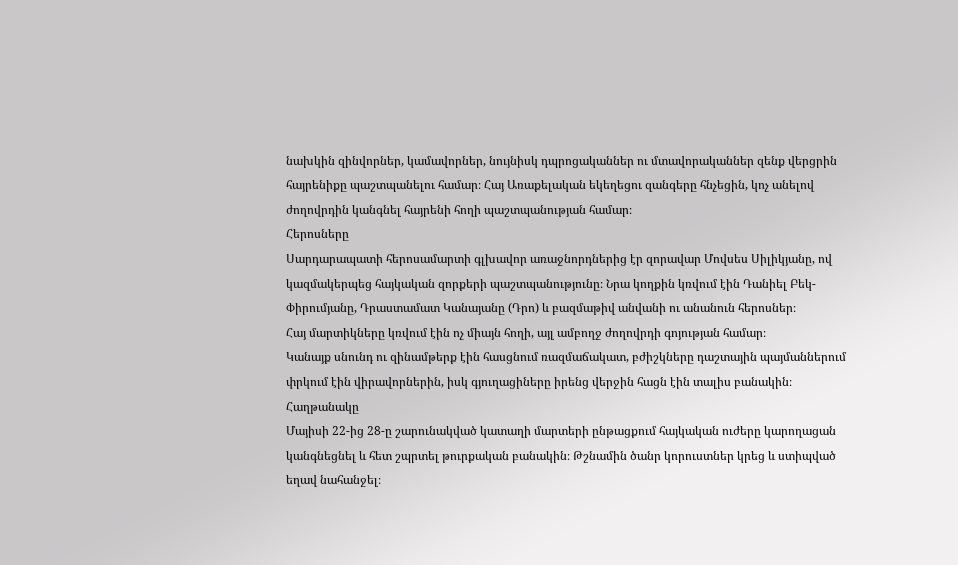նախկին զինվորներ, կամավորներ, նույնիսկ դպրոցականներ ու մտավորականներ զենք վերցրին հայրենիքը պաշտպանելու համար։ Հայ Առաքելական եկեղեցու զանգերը հնչեցին, կոչ անելով ժողովրդին կանգնել հայրենի հողի պաշտպանության համար։
Հերոսները
Սարդարապատի հերոսամարտի գլխավոր առաջնորդներից էր զորավար Մովսես Սիլիկյանը, ով կազմակերպեց հայկական զորքերի պաշտպանությունը։ Նրա կողքին կռվում էին Դանիել Բեկ-Փիրումյանը, Դրաստամատ Կանայանը (Դրո) և բազմաթիվ անվանի ու անանուն հերոսներ։
Հայ մարտիկները կռվում էին ոչ միայն հողի, այլ ամբողջ ժողովրդի գոյության համար։
Կանայք սնունդ ու զինամթերք էին հասցնում ռազմաճակատ, բժիշկները դաշտային պայմաններում փրկում էին վիրավորներին, իսկ գյուղացիները իրենց վերջին հացն էին տալիս բանակին։
Հաղթանակը
Մայիսի 22-ից 28-ը շարունակված կատաղի մարտերի ընթացքում հայկական ուժերը կարողացան կանգնեցնել և հետ շպրտել թուրքական բանակին։ Թշնամին ծանր կորուստներ կրեց և ստիպված եղավ նահանջել։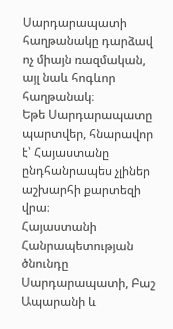Սարդարապատի հաղթանակը դարձավ ոչ միայն ռազմական, այլ նաև հոգևոր հաղթանակ։
Եթե Սարդարապատը պարտվեր, հնարավոր է՝ Հայաստանը ընդհանրապես չլիներ աշխարհի քարտեզի վրա։
Հայաստանի Հանրապետության ծնունդը
Սարդարապատի, Բաշ Ապարանի և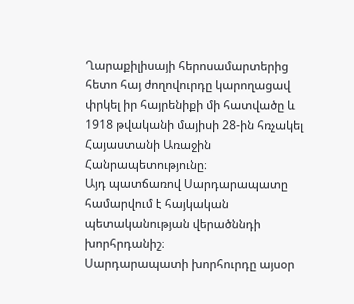Ղարաքիլիսայի հերոսամարտերից հետո հայ ժողովուրդը կարողացավ փրկել իր հայրենիքի մի հատվածը և 1918 թվականի մայիսի 28-ին հռչակել Հայաստանի Առաջին Հանրապետությունը։
Այդ պատճառով Սարդարապատը համարվում է հայկական պետականության վերածննդի խորհրդանիշ։
Սարդարապատի խորհուրդը այսօր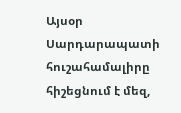Այսօր Սարդարապատի հուշահամալիրը հիշեցնում է մեզ,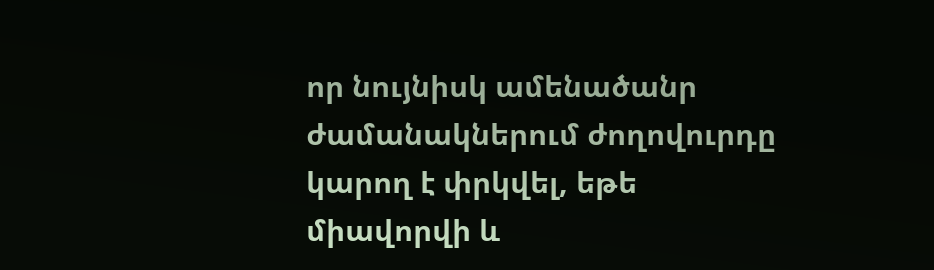որ նույնիսկ ամենածանր ժամանակներում ժողովուրդը կարող է փրկվել, եթե միավորվի և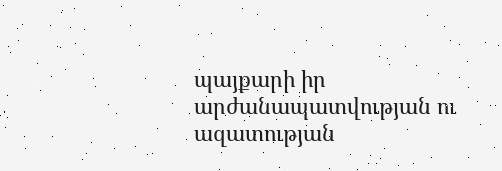պայքարի իր արժանապատվության ու ազատության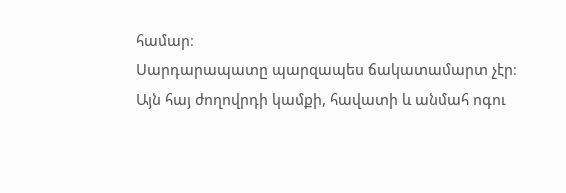համար։
Սարդարապատը պարզապես ճակատամարտ չէր։
Այն հայ ժողովրդի կամքի, հավատի և անմահ ոգու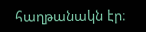հաղթանակն էր։